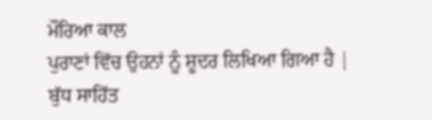ਮੌਰਿਆ ਕਾਲ
ਪੁਰਾਣਾਂ ਵਿੱਚ ਉਹਨਾਂ ਨੂੰ ਸ਼ੂਦਰ ਲਿਖਿਆ ਗਿਆ ਹੈ |
ਬੁੱਧ ਸਾਹਿੱਤ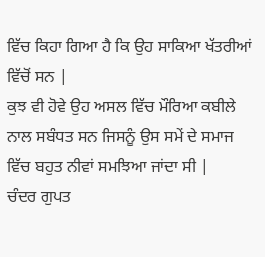ਵਿੱਚ ਕਿਹਾ ਗਿਆ ਹੈ ਕਿ ਉਹ ਸਾਕਿਆ ਖੱਤਰੀਆਂ ਵਿੱਚੋਂ ਸਨ |
ਕੁਝ ਵੀ ਹੋਵੇ ਉਹ ਅਸਲ ਵਿੱਚ ਮੌਰਿਆ ਕਬੀਲੇ ਨਾਲ ਸਬੰਧਤ ਸਨ ਜਿਸਨੂੰ ਉਸ ਸਮੇਂ ਦੇ ਸਮਾਜ ਵਿੱਚ ਬਹੁਤ ਨੀਵਾਂ ਸਮਝਿਆ ਜਾਂਦਾ ਸੀ |
ਚੰਦਰ ਗੁਪਤ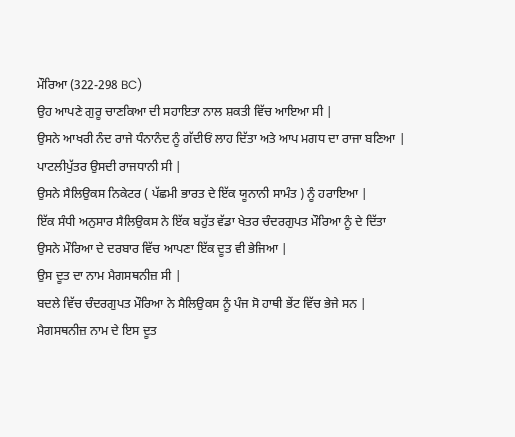ਮੌਰਿਆ (322-298 BC)
ਉਹ ਆਪਣੇ ਗੁਰੂ ਚਾਣਕਿਆ ਦੀ ਸਹਾਇਤਾ ਨਾਲ ਸ਼ਕਤੀ ਵਿੱਚ ਆਇਆ ਸੀ |
ਉਸਨੇ ਆਖਰੀ ਨੰਦ ਰਾਜੇ ਧੰਨਾਨੰਦ ਨੂੰ ਗੱਦੀਓਂ ਲਾਹ ਦਿੱਤਾ ਅਤੇ ਆਪ ਮਗਧ ਦਾ ਰਾਜਾ ਬਣਿਆ |
ਪਾਟਲੀਪੁੱਤਰ ਉਸਦੀ ਰਾਜਧਾਨੀ ਸੀ |
ਉਸਨੇ ਸੈਲਿਉਕਸ ਨਿਕੇਟਰ ( ਪੱਛਮੀ ਭਾਰਤ ਦੇ ਇੱਕ ਯੂਨਾਨੀ ਸਾਮੰਤ ) ਨੂੰ ਹਰਾਇਆ |
ਇੱਕ ਸੰਧੀ ਅਨੁਸਾਰ ਸੈਲਿਉਕਸ ਨੇ ਇੱਕ ਬਹੁੱਤ ਵੱਡਾ ਖੇਤਰ ਚੰਦਰਗੁਪਤ ਮੌਰਿਆ ਨੂੰ ਦੇ ਦਿੱਤਾ
ਉਸਨੇ ਮੌਰਿਆ ਦੇ ਦਰਬਾਰ ਵਿੱਚ ਆਪਣਾ ਇੱਕ ਦੂਤ ਵੀ ਭੇਜਿਆ |
ਉਸ ਦੂਤ ਦਾ ਨਾਮ ਮੈਗਸਥਨੀਜ਼ ਸੀ |
ਬਦਲੇ ਵਿੱਚ ਚੰਦਰਗੁਪਤ ਮੌਰਿਆ ਨੇ ਸੈਲਿਉਕਸ ਨੂੰ ਪੰਜ ਸੋ ਹਾਥੀ ਭੇਂਟ ਵਿੱਚ ਭੇਜੇ ਸਨ |
ਮੈਗਸਥਨੀਜ਼ ਨਾਮ ਦੇ ਇਸ ਦੂਤ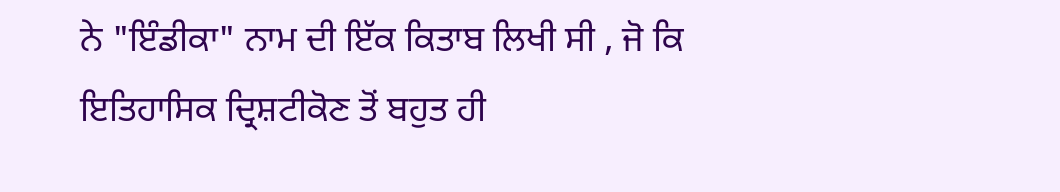ਨੇ "ਇੰਡੀਕਾ" ਨਾਮ ਦੀ ਇੱਕ ਕਿਤਾਬ ਲਿਖੀ ਸੀ , ਜੋ ਕਿ ਇਤਿਹਾਸਿਕ ਦ੍ਰਿਸ਼ਟੀਕੋਣ ਤੋਂ ਬਹੁਤ ਹੀ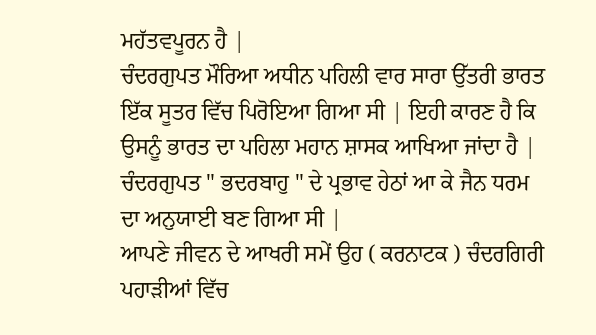ਮਹੱਤਵਪੂਰਨ ਹੈ |
ਚੰਦਰਗੁਪਤ ਮੌਰਿਆ ਅਧੀਨ ਪਹਿਲੀ ਵਾਰ ਸਾਰਾ ਉੱਤਰੀ ਭਾਰਤ ਇੱਕ ਸੂਤਰ ਵਿੱਚ ਪਿਰੋਇਆ ਗਿਆ ਸੀ | ਇਹੀ ਕਾਰਣ ਹੈ ਕਿ ਉਸਨੂੰ ਭਾਰਤ ਦਾ ਪਹਿਲਾ ਮਹਾਨ ਸ਼ਾਸਕ ਆਖਿਆ ਜਾਂਦਾ ਹੈ |
ਚੰਦਰਗੁਪਤ " ਭਦਰਬਾਹੁ " ਦੇ ਪ੍ਰਭਾਵ ਹੇਠਾਂ ਆ ਕੇ ਜੈਨ ਧਰਮ ਦਾ ਅਨੁਯਾਈ ਬਣ ਗਿਆ ਸੀ |
ਆਪਣੇ ਜੀਵਨ ਦੇ ਆਖਰੀ ਸਮੇਂ ਉਹ ( ਕਰਨਾਟਕ ) ਚੰਦਰਗਿਰੀ ਪਹਾੜੀਆਂ ਵਿੱਚ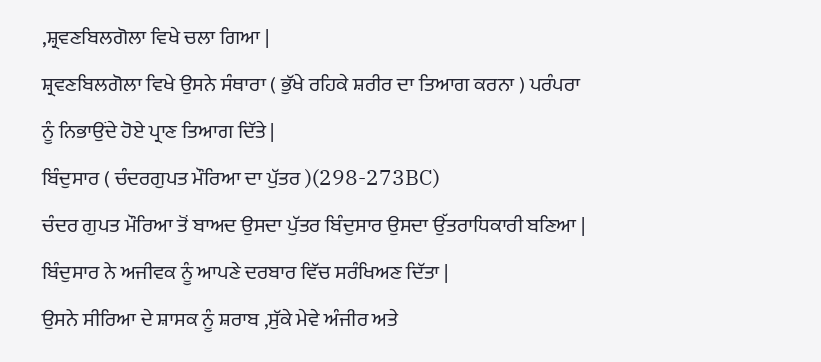,ਸ਼੍ਰਵਣਬਿਲਗੋਲਾ ਵਿਖੇ ਚਲਾ ਗਿਆ |
ਸ਼੍ਰਵਣਬਿਲਗੋਲਾ ਵਿਖੇ ਉਸਨੇ ਸੰਥਾਰਾ ( ਭੁੱਖੇ ਰਹਿਕੇ ਸ਼ਰੀਰ ਦਾ ਤਿਆਗ ਕਰਨਾ ) ਪਰੰਪਰਾ ਨੂੰ ਨਿਭਾਉਂਦੇ ਹੋਏ ਪ੍ਰਾਣ ਤਿਆਗ ਦਿੱਤੇ |
ਬਿੰਦੁਸਾਰ ( ਚੰਦਰਗੁਪਤ ਮੌਰਿਆ ਦਾ ਪੁੱਤਰ )(298-273BC)
ਚੰਦਰ ਗੁਪਤ ਮੌਰਿਆ ਤੋਂ ਬਾਅਦ ਉਸਦਾ ਪੁੱਤਰ ਬਿੰਦੁਸਾਰ ਉਸਦਾ ਉੱਤਰਾਧਿਕਾਰੀ ਬਣਿਆ |
ਬਿੰਦੁਸਾਰ ਨੇ ਅਜੀਵਕ ਨੂੰ ਆਪਣੇ ਦਰਬਾਰ ਵਿੱਚ ਸਰੰਖਿਅਣ ਦਿੱਤਾ |
ਉਸਨੇ ਸੀਰਿਆ ਦੇ ਸ਼ਾਸਕ ਨੂੰ ਸ਼ਰਾਬ ,ਸੁੱਕੇ ਮੇਵੇ ਅੰਜੀਰ ਅਤੇ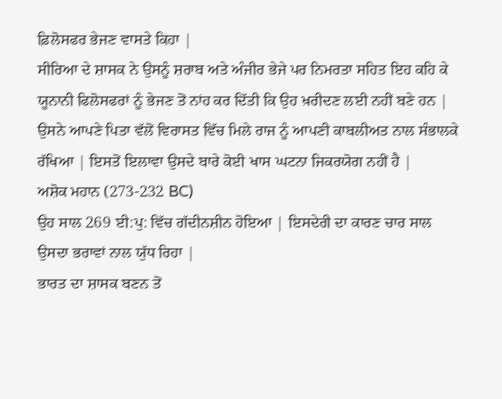ਫ਼ਿਲੋਸਫਰ ਭੇਜਣ ਵਾਸਤੇ ਕਿਹਾ |
ਸੀਰਿਆ ਦੇ ਸ਼ਾਸਕ ਨੇ ਉਸਨੂੰ ਸ਼ਰਾਬ ਅਤੇ ਅੰਜੀਰ ਭੇਜੇ ਪਰ ਨਿਮਰਤਾ ਸਹਿਤ ਇਹ ਕਹਿ ਕੇ ਯੂਨਾਨੀ ਫਿਲੋਸਫਰਾਂ ਨੂੰ ਭੇਜਣ ਤੋਂ ਨਾਂਹ ਕਰ ਦਿੱਤੀ ਕਿ ਉਹ ਖ਼ਰੀਦਣ ਲਈ ਨਹੀਂ ਬਣੇ ਹਨ |
ਉਸਨੇ ਆਪਣੇ ਪਿਤਾ ਵੱਲੋਂ ਵਿਰਾਸਤ ਵਿੱਚ ਮਿਲੇ ਰਾਜ ਨੂੰ ਆਪਣੀ ਕਾਬਲੀਅਤ ਨਾਲ ਸੰਭਾਲਕੇ ਰੱਖਿਆ | ਇਸਤੋਂ ਇਲਾਵਾ ਉਸਦੇ ਬਾਰੇ ਕੋਈ ਖਾਸ ਘਟਨਾ ਜਿਕਰਯੋਗ ਨਹੀਂ ਹੈ |
ਅਸ਼ੋਕ ਮਹਾਨ (273-232 BC)
ਉਹ ਸਾਲ 269 ਈ:ਪੁ: ਵਿੱਚ ਗੱਦੀਨਸ਼ੀਨ ਹੋਇਆ | ਇਸਦੇਰੀ ਦਾ ਕਾਰਣ ਚਾਰ ਸਾਲ ਉਸਦਾ ਭਰਾਵਾਂ ਨਾਲ ਯੁੱਧ ਰਿਹਾ |
ਭਾਰਤ ਦਾ ਸ਼ਾਸਕ ਬਣਨ ਤੋਂ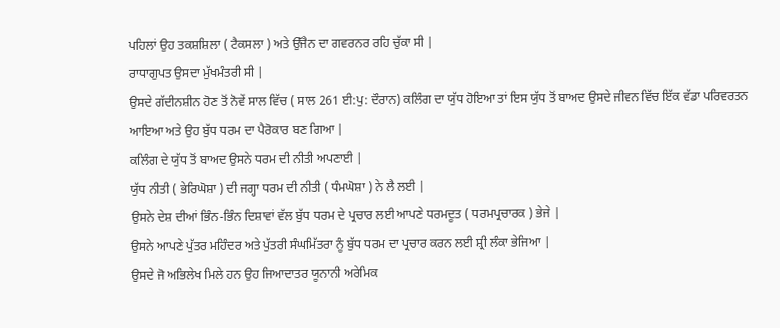ਪਹਿਲਾਂ ਉਹ ਤਕਸ਼ਸ਼ਿਲਾ ( ਟੈਕਸਲਾ ) ਅਤੇ ਉੱਜੈਨ ਦਾ ਗਵਰਨਰ ਰਹਿ ਚੁੱਕਾ ਸੀ |
ਰਾਧਾਗੁਪਤ ਉਸਦਾ ਮੁੱਖਮੰਤਰੀ ਸੀ |
ਉਸਦੇ ਗੱਦੀਨਸ਼ੀਨ ਹੋਣ ਤੋਂ ਨੋਵੇਂ ਸਾਲ ਵਿੱਚ ( ਸਾਲ 261 ਈ:ਪੁ: ਦੌਰਾਨ) ਕਲਿੰਗ ਦਾ ਯੁੱਧ ਹੋਇਆ ਤਾਂ ਇਸ ਯੁੱਧ ਤੋਂ ਬਾਅਦ ਉਸਦੇ ਜੀਵਨ ਵਿੱਚ ਇੱਕ ਵੱਡਾ ਪਰਿਵਰਤਨ ਆਇਆ ਅਤੇ ਉਹ ਬੁੱਧ ਧਰਮ ਦਾ ਪੈਰੋਕਾਰ ਬਣ ਗਿਆ |
ਕਲਿੰਗ ਦੇ ਯੁੱਧ ਤੋਂ ਬਾਅਦ ਉਸਨੇ ਧਰਮ ਦੀ ਨੀਤੀ ਅਪਣਾਈ |
ਯੁੱਧ ਨੀਤੀ ( ਭੇਰਿਘੋਸ਼ਾ ) ਦੀ ਜਗ੍ਹਾ ਧਰਮ ਦੀ ਨੀਤੀ ( ਧੰਮਘੋਸ਼ਾ ) ਨੇ ਲੈ ਲਈ |
ਉਸਨੇ ਦੇਸ਼ ਦੀਆਂ ਭਿੰਨ-ਭਿੰਨ ਦਿਸ਼ਾਵਾਂ ਵੱਲ ਬੁੱਧ ਧਰਮ ਦੇ ਪ੍ਰਚਾਰ ਲਈ ਆਪਣੇ ਧਰਮਦੂਤ ( ਧਰਮਪ੍ਰਚਾਰਕ ) ਭੇਜੇ |
ਉਸਨੇ ਆਪਣੇ ਪੁੱਤਰ ਮਹਿੰਦਰ ਅਤੇ ਪੁੱਤਰੀ ਸੰਘਮਿੱਤਰਾ ਨੂੰ ਬੁੱਧ ਧਰਮ ਦਾ ਪ੍ਰਚਾਰ ਕਰਨ ਲਈ ਸ਼੍ਰੀ ਲੰਕਾ ਭੇਜਿਆ |
ਉਸਦੇ ਜੋ ਅਭਿਲੇਖ ਮਿਲੇ ਹਨ ਉਹ ਜਿਆਦਾਤਰ ਯੂਨਾਨੀ ਅਰੇਮਿਕ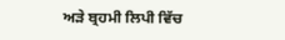ਅੜੇ ਬ੍ਰਹਮੀ ਲਿਪੀ ਵਿੱਚ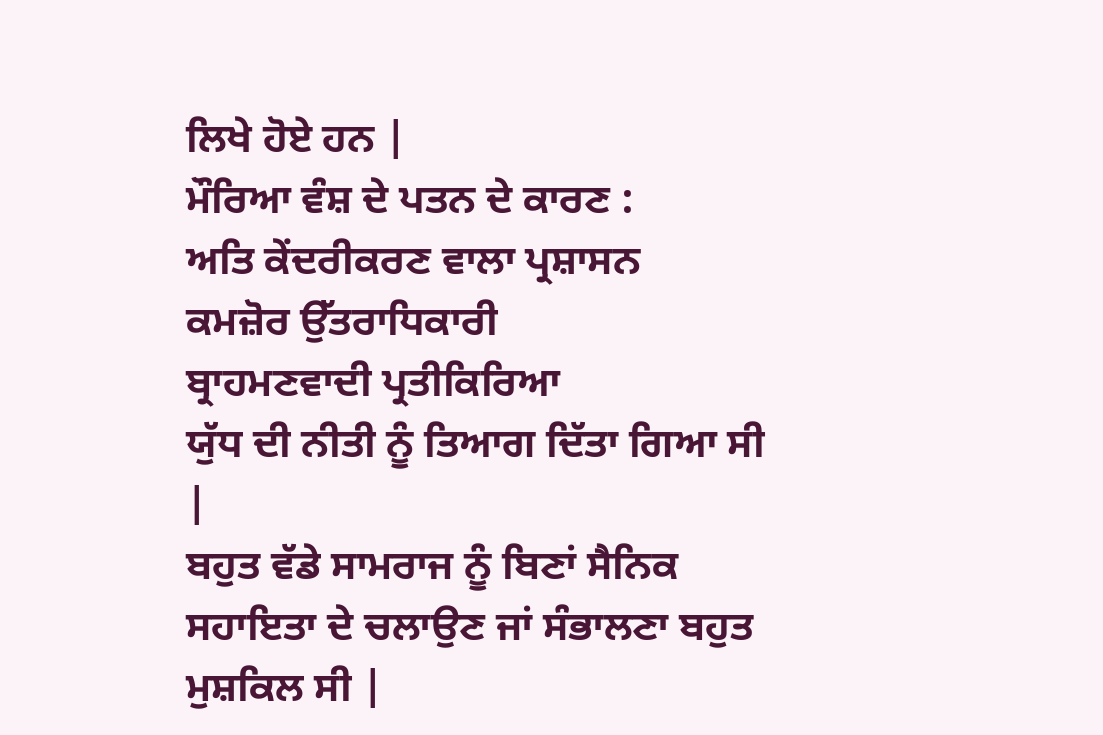ਲਿਖੇ ਹੋਏ ਹਨ |
ਮੌਰਿਆ ਵੰਸ਼ ਦੇ ਪਤਨ ਦੇ ਕਾਰਣ :
ਅਤਿ ਕੇਂਦਰੀਕਰਣ ਵਾਲਾ ਪ੍ਰਸ਼ਾਸਨ
ਕਮਜ਼ੋਰ ਉੱਤਰਾਧਿਕਾਰੀ
ਬ੍ਰਾਹਮਣਵਾਦੀ ਪ੍ਰਤੀਕਿਰਿਆ
ਯੁੱਧ ਦੀ ਨੀਤੀ ਨੂੰ ਤਿਆਗ ਦਿੱਤਾ ਗਿਆ ਸੀ |
ਬਹੁਤ ਵੱਡੇ ਸਾਮਰਾਜ ਨੂੰ ਬਿਣਾਂ ਸੈਨਿਕ ਸਹਾਇਤਾ ਦੇ ਚਲਾਉਣ ਜਾਂ ਸੰਭਾਲਣਾ ਬਹੁਤ ਮੁਸ਼ਕਿਲ ਸੀ |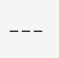___